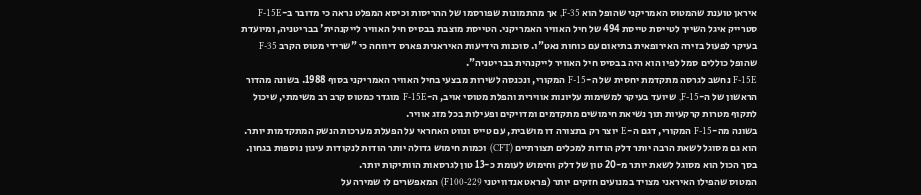איראן טוענת שהמטוס האמריקני שהופל הוא F-35, אך מהתמונות שפורסמו של ההריסות וכיסא המפלט נראה כי מדובר ב-F-15E סטרייק איגל השייך לטייסת טייסת 494 של חיל האוויר האמריקני. הטייסת מוצבת בבסיס חיל האוויר לייקנהית' בבריטניה, ומיועדת בעיקר לפעול בזירה האירופאית בתיאום עם כוחות נאט"ו. סוכנות הידיעות האיראנית פארס דיווחה כי "שרידי מטוס הקרב F-35 שהופל כוללים סמל לפיו הוא היה בבסיס חיל האוויר לייקנהית בבריטניה".
F-15E נחשב לגרסה מתקדמת יחסית של ה-F-15 המקורי, ונכנסה לשירות מבצעי בחיל האוויר האמריקני בסוף 1988. בשונה מהדור הראשון של ה-F-15, שיועד בעיקר למשימות עליונות אווירית והפלת מטוסי אויב, ה-F-15E מוגדר כמטוס קרב רב משימתי, שיכול לתקוף מטרות קרקעיות תוך נשיאת חימושים מתקדמים ומדויקים ופעילות בכל מזג אוויר.
בשונה מה-F-15 המקורי, דגם ה-E יוצר רק בתצורה דו מושבית, עם טייס ונווט האחראי על הפעלת מערכות הנשק המתקדמות יותר. הוא גם מסוגל לשאת הרבה יותר דלק הודות למכלים תצורתיים (CFT) וכמות חימוש גדולה יותר הודות לנקודות עיגון נוספות בגחון. בסך הכול הוא מסוגל לשאת יותר מ-20 טון של דלק וחימוש לעומת כ-13 טון לגרסאות הוותיקות יותר.
המטוס שהפילו האיראני מצויד במנועים חזקים יותר (פראט אנדוויטני F100-229) המאפשרים לו שמירה על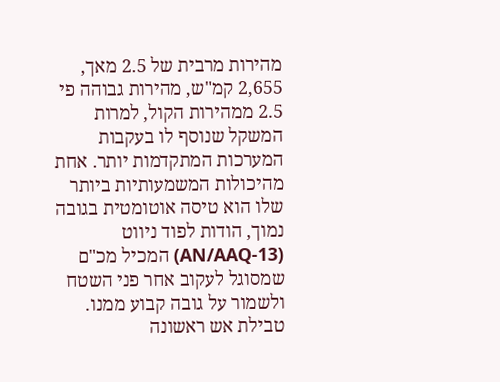מהירות מרבית של 2.5 מאך, 2,655 קמ"ש, מהירות גבוהה פי 2.5 ממהירות הקול, למרות המשקל שנוסף לו בעקבות המערכות המתקדמות יותר. אחת מהיכולות המשמעותיות ביותר שלו הוא טיסה אוטומטית בגובה נמוך, הודות לפוד ניווט (AN/AAQ-13) המכיל מכ"ם שמסוגל לעקוב אחר פני השטח ולשמור על גובה קבוע ממנו.
טבילת אש ראשונה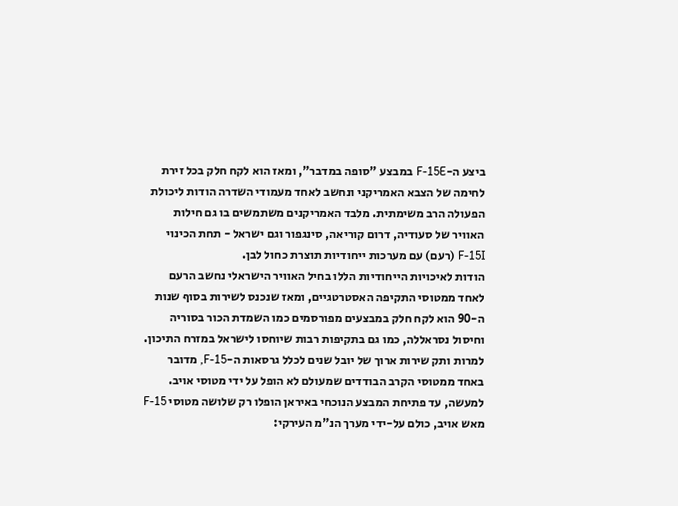ביצע ה-F-15E במבצע "סופה במדבר", ומאז הוא לקח חלק בכל זירת לחימה של הצבא האמריקני ונחשב לאחד מעמודי השדרה הודות ליכולת הפעולה הרב משימתית. מלבד האמריקנים משתמשים בו גם חילות האוויר של סעודיה, דרום קוריאה, סינגפור וגם ישראל - תחת הכינוי F-15I (רעם) עם מערכות ייחודיות תוצרת כחול לבן.
הודות לאיכויות הייחודיות הללו בחיל האוויר הישראלי נחשב הרעם לאחד ממטוסי התקיפה האסטרטגיים, ומאז שנכנס לשירות בסוף שנות ה-90 הוא לקח חלק במבצעים מפורסמים כמו השמדת הכור בסוריה וחיסול נסראללה, כמו גם בתקיפות רבות שיוחסו לישראל במזרח התיכון.
למרות ותק שירות ארוך של יובל שנים לכלל גרסאות ה-F-15, מדובר באחד ממטוסי הקרב הבודדים שמעולם לא הופל על ידי מטוסי אויב. למעשה, עד פתיחת המבצע הנוכחי באיראן הופלו רק שלושה מטוסי F-15 מאש אויב, כולם על-ידי מערך הנ"מ העירקי: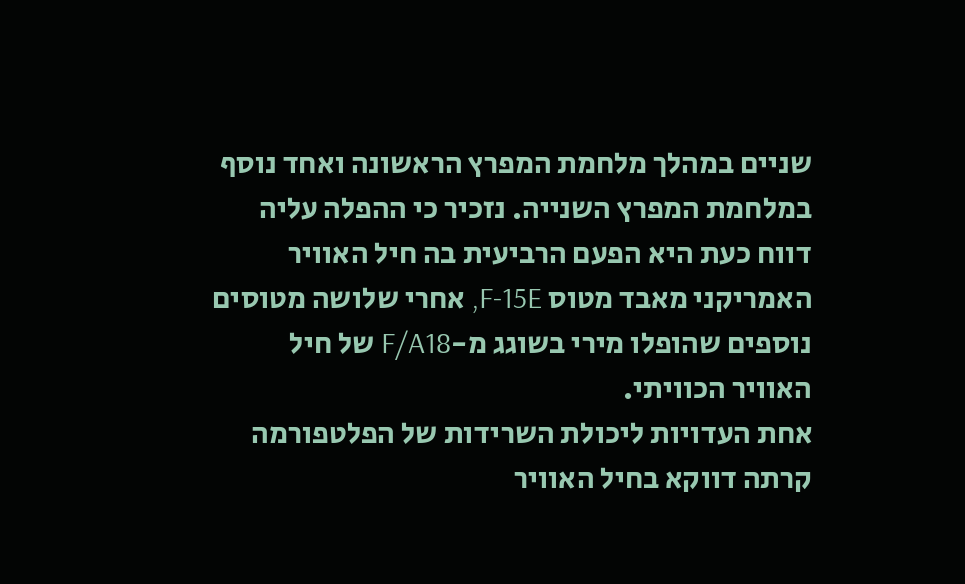שניים במהלך מלחמת המפרץ הראשונה ואחד נוסף במלחמת המפרץ השנייה. נזכיר כי ההפלה עליה דווח כעת היא הפעם הרביעית בה חיל האוויר האמריקני מאבד מטוס F-15E, אחרי שלושה מטוסים נוספים שהופלו מירי בשוגג מ-F/A18 של חיל האוויר הכוויתי.
אחת העדויות ליכולת השרידות של הפלטפורמה קרתה דווקא בחיל האוויר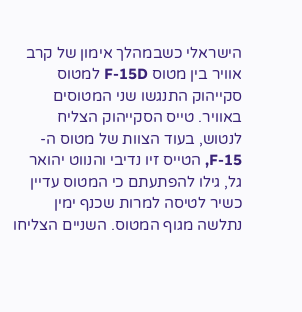הישראלי כשבמהלך אימון של קרב אוויר בין מטוס F-15D למטוס סקייהוק התנגשו שני המטוסים באוויר. טייס הסקייהוק הצליח לנטוש, בעוד הצוות של מטוס ה-F-15, הטייס זיו נדיבי והנווט יהואר גל, גילו להפתעתם כי המטוס עדיין כשיר לטיסה למרות שכנף ימין נתלשה מגוף המטוס. השניים הצליחו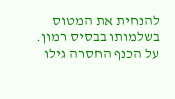להנחית את המטוס בשלמותו בבסיס רמון. על הכנף החסרה גילו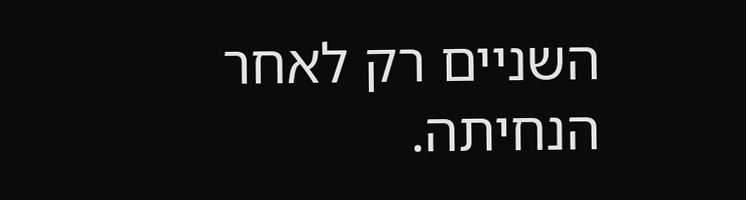השניים רק לאחר הנחיתה.